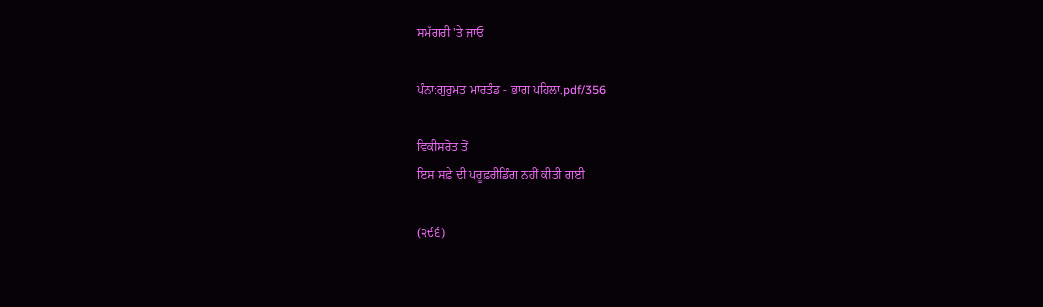ਸਮੱਗਰੀ 'ਤੇ ਜਾਓ

ਪੰਨਾ:ਗੁਰੁਮਤ ਮਾਰਤੰਡ - ਭਾਗ ਪਹਿਲਾ.pdf/356

ਵਿਕੀਸਰੋਤ ਤੋਂ
ਇਸ ਸਫ਼ੇ ਦੀ ਪਰੂਫ਼ਰੀਡਿੰਗ ਨਹੀਂ ਕੀਤੀ ਗਈ

(੨੯੬)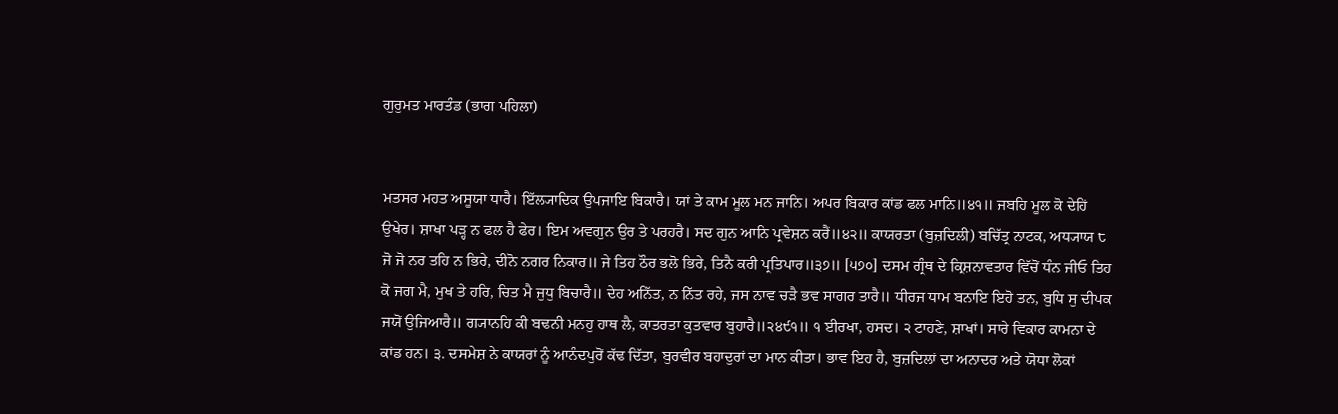ਗੁਰੁਮਤ ਮਾਰਤੰਡ (ਭਾਗ ਪਹਿਲਾ)


ਮਤਸਰ ਮਹਤ ਅਸੂਯਾ ਧਾਰੈ। ਇੱਲ੍ਯਾਦਿਕ ਉਪਜਾਇ ਬਿਕਾਰੈ। ਯਾਂ ਤੇ ਕਾਮ ਮੂਲ ਮਨ ਜਾਨਿ। ਅਪਰ ਬਿਕਾਰ ਕਾਂਡ ਫਲ ਮਾਨਿ॥੪੧॥ ਜਬਹਿ ਮੂਲ ਕੋ ਦੇਹਿਂ ਉਖੇਰ। ਸ਼ਾਖਾ ਪੜ੍ਹ ਨ ਫਲ ਹੈ ਫੇਰ। ਇਮ ਅਵਗੁਨ ਉਰ ਤੇ ਪਰਹਰੈ। ਸਦ ਗੁਨ ਆਨਿ ਪ੍ਰਵੇਸ਼ਨ ਕਰੈਂ॥੪੨॥ ਕਾਯਰਤਾ (ਬੁਜ਼ਦਿਲੀ) ਬਚਿੱਤ੍ਰ ਨਾਟਕ, ਅਧ੍ਯਾਯ ੮ ਜੋ ਜੋ ਨਰ ਤਹਿ ਨ ਭਿਰੇ, ਦੀਨੋ ਨਗਰ ਨਿਕਾਰ॥ ਜੇ ਤਿਹ ਠੌਰ ਭਲੋ ਭਿਰੇ, ਤਿਨੈ ਕਰੀ ਪ੍ਰਤਿਪਾਰ॥੩੭॥ [੫੭੦] ਦਸਮ ਗ੍ਰੰਥ ਦੇ ਕ੍ਰਿਸ਼ਨਾਵਤਾਰ ਵਿੱਚੋਂ ਧੰਨ ਜੀਓ ਤਿਹ ਕੋ ਜਗ ਮੈ, ਮੁਖ ਤੇ ਹਰਿ, ਚਿਤ ਮੈ ਜੁਧੁ ਬਿਚਾਰੈ॥ ਦੇਹ ਅਨਿੱਤ, ਨ ਨਿੱਤ ਰਹੇ, ਜਸ ਨਾਵ ਚੜੈ ਭਵ ਸਾਗਰ ਤਾਰੈ॥ ਧੀਰਜ ਧਾਮ ਬਨਾਇ ਇਹੋ ਤਨ, ਬੁਧਿ ਸੁ ਦੀਪਕ ਜਯੋਂ ਉਜਿਆਰੈ॥ ਗ੍ਯਾਨਹਿ ਕੀ ਬਢਨੀ ਮਨਹੁ ਹਾਥ ਲੈ, ਕਾਤਰਤਾ ਕੁਤਵਾਰ ਬੁਹਾਰੈ॥੨੪੯੧॥ ੧ ਈਰਖਾ, ਹਸਦ। ੨ ਟਾਹਣੇ, ਸ਼ਾਖਾਂ। ਸਾਰੇ ਵਿਕਾਰ ਕਾਮਨਾ ਦੇ ਕਾਂਡ ਹਨ। ੩. ਦਸਮੇਸ਼ ਨੇ ਕਾਯਰਾਂ ਨੂੰ ਆਨੰਦਪੁਰੋਂ ਕੱਢ ਦਿੱਤਾ, ਬੁਰਵੀਰ ਬਹਾਦੁਰਾਂ ਦਾ ਮਾਨ ਕੀਤਾ। ਭਾਵ ਇਹ ਹੈ, ਬੁਜ਼ਦਿਲਾਂ ਦਾ ਅਨਾਦਰ ਅਤੇ ਯੋਧਾ ਲੋਕਾਂ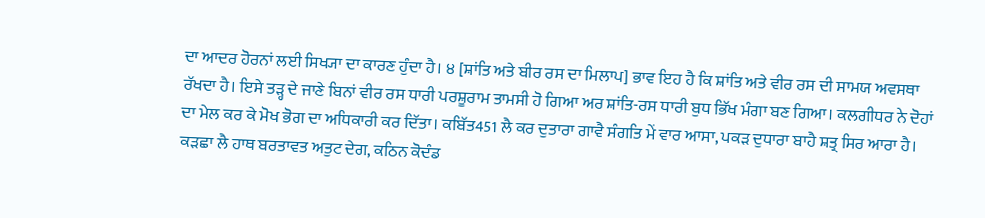ਦਾ ਆਦਰ ਹੋਰਨਾਂ ਲਈ ਸਿਖ੍ਯਾ ਦਾ ਕਾਰਣ ਹੁੰਦਾ ਹੈ। ੪ [ਸ਼ਾਂਤਿ ਅਤੇ ਬੀਰ ਰਸ ਦਾ ਮਿਲਾਪ] ਭਾਵ ਇਹ ਹੈ ਕਿ ਸ਼ਾਂਤਿ ਅਤੇ ਵੀਰ ਰਸ ਦੀ ਸਾਮਯ ਅਵਸਥਾ ਰੱਖਦਾ ਹੈ। ਇਸੇ ਤੜ੍ਹ ਦੇ ਜਾਣੇ ਬਿਨਾਂ ਵੀਰ ਰਸ ਧਾਰੀ ਪਰਸ਼ੂਰਾਮ ਤਾਮਸੀ ਹੋ ਗਿਆ ਅਰ ਸ਼ਾਂਤਿ-ਰਸ ਧਾਰੀ ਬੁਧ ਭਿੱਖ ਮੰਗਾ ਬਣ ਗਿਆ। ਕਲਗੀਧਰ ਨੇ ਦੋਹਾਂ ਦਾ ਮੇਲ ਕਰ ਕੇ ਮੋਖ ਭੋਗ ਦਾ ਅਧਿਕਾਰੀ ਕਰ ਦਿੱਤਾ। ਕਬਿੱਤ451 ਲੈ ਕਰ ਦੁਤਾਰਾ ਗਾਵੈ ਸੰਗਤਿ ਮੇਂ ਵਾਰ ਆਸਾ, ਪਕੜ ਦੁਧਾਰਾ ਬਾਹੈ ਸ਼ਤ੍ਰ ਸਿਰ ਆਰਾ ਹੈ। ਕੜਛਾ ਲੈ ਹਾਥ ਬਰਤਾਵਤ ਅਤੁਟ ਦੇਗ, ਕਠਿਨ ਕੋਦੰਡ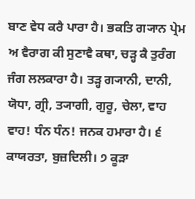ਬਾਣ ਵੇਧ ਕਰੈ ਪਾਰਾ ਹੈ। ਭਕਤਿ ਗ੍ਯਾਨ ਪ੍ਰੇਮ ਅ ਵੈਰਾਗ ਕੀ ਸੁਣਾਵੈ ਕਥਾ, ਚੜ੍ਹ ਕੈ ਤੁਰੰਗ ਜੰਗ ਲਲਕਾਰਾ ਹੈ। ਤੜ੍ਹ ਗ੍ਯਾਨੀ, ਦਾਨੀ, ਯੋਧਾ, ਗ੍ਰੀ, ਤ੍ਯਾਗੀ, ਗੁਰੂ, ਚੇਲਾ, ਵਾਹ ਵਾਹ! ਧੰਨ ਧੰਨ! ਜਨਕ ਹਮਾਰਾ ਹੈ। ੬ ਕਾਯਰਤਾ, ਬੁਜ਼ਦਿਲੀ। ੭ ਕੂੜਾ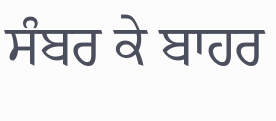ਸੰਬਰ ਕੇ ਬਾਹਰ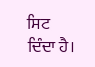ਸਿਟ ਦਿੰਦਾ ਹੈ।